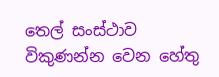තෙල් සංස්ථාව විකුණන්න වෙන හේතු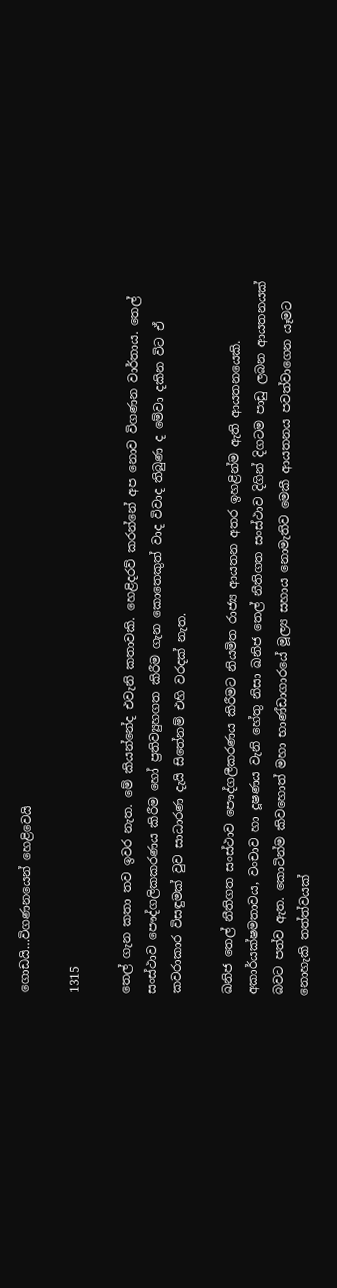ගොඩයි…විගණනයෙන් හෙළිවෙයි

1315

තෙල් ගැන කතා තව ඉවර නැත. මේ කියන්නේද එවැනි කතාවකි. හෙළිදරව් කරන්නේ අප නොව විගණන වාර්තාය. තෙල් සංස්ථාව පෞද්ගලිකකරණය කිරීම හෝ ප්‍රතිව්‍යුහගත කිරීම ගැන කොතෙකුත් වාද විවාද තිබුණ ද මේවා දකින විට ඒ කවරාකාර විසඳුමක් වුව සාධාරණ දැයි සිතේනම් එහි වරදක් නැත.

ඛනිජ තෙල් නීතිගත සංස්ථාව පෞද්ගලීකරණය කිරීමට නියමිත රාජ්‍ය ආයතන අතර ඉහළින්ම ඇති ආයතනයෙකි. අකාර්යක්ෂමතාවය, වංචාව හා දූෂණය වැනි හේතු නිසා ඛනිජ තෙල් නීතිගත සංස්ථාව දිගින් දිගටම පාඩු ලබන ආයතනයක් බවට පත්ව ඇත. කොටින්ම කිවහොත් මහා භාණ්ඩාගාරයේ මූල්‍ය සහාය නොමැතිව මෙකී ආයතනය පවත්වාගෙන යෑමට නොහැකි තත්ත්වයක්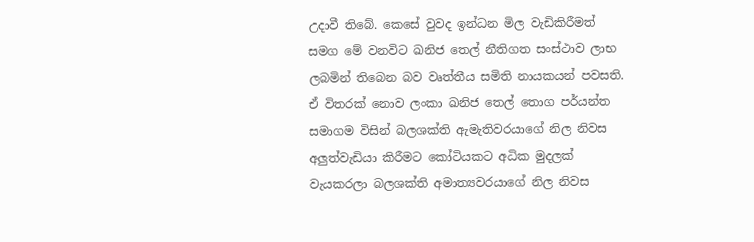උදාවී තිබේ. කෙසේ වුවද ඉන්ධන මිල වැඩිකිරීමත් සමග මේ වනවිට ඛනිජ තෙල් නීතිගත සංස්ථාව ලාභ ලබමින් තිබෙන බව වෘත්තීය සමිති නායකයන් පවසති. ඒ විතරක් නොව ලංකා ඛනිජ තෙල් තොග පර්යන්ත සමාගම විසින් බලශක්ති ඇමැතිවරයාගේ නිල නිවස අලුත්වැඩියා කිරීමට කෝටියකට අධික මුදලක් වැයකරලා බලශක්ති අමාත්‍යවරයාගේ නිල නිවස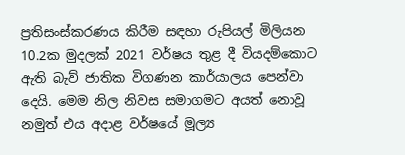ප්‍රතිසංස්කරණය කිරීම සඳහා රුපියල් මිලියන 10.2ක මුදලක් 2021 වර්ෂය තුළ දී වියදම්කොට ඇති බැව් ජාතික විගණන කාර්යාලය පෙන්වා දෙයි. මෙම නිල නිවස සමාගමට අයත් නොවූ නමුත් එය අදාළ වර්ෂයේ මූල්‍ය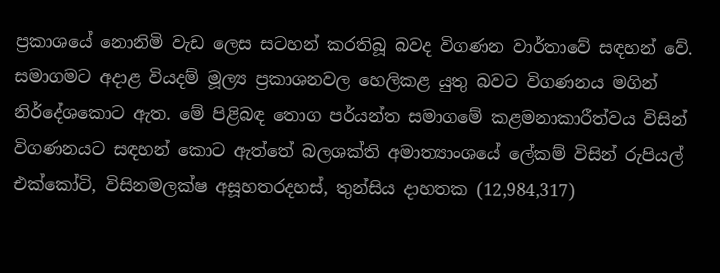ප්‍රකාශයේ නොනිමි වැඩ ලෙස සටහන් කරතිබූ බවද විගණන වාර්තාවේ සඳහන් වේ. සමාගමට අදාළ වියදම් මූල්‍ය ප්‍රකාශනවල හෙලිකළ යුතු බවට විගණනය මගින් නිර්දේශකොට ඇත. මේ පිළිබඳ තොග පර්යන්ත සමාගමේ කළමනාකාරීත්වය විසින් විගණනයට සඳහන් කොට ඇත්තේ බලශක්ති අමාත්‍යාංශයේ ලේකම් විසින් රුපියල් එක්කෝටි, විසිනමලක්ෂ අසූහතරදහස්, තුන්සිය දාහතක (12,984,317)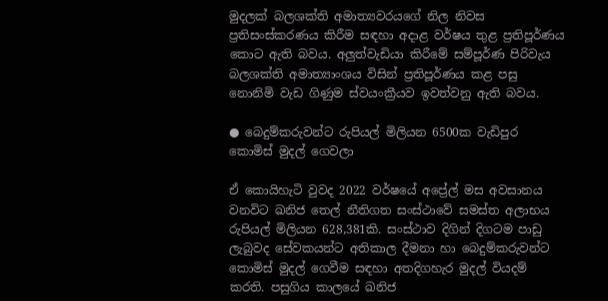මුදලක් බලශක්ති අමාත්‍යවරයගේ නිල නිවස ප්‍රතිසංස්කරණය කිරීම සඳහා අදාළ වර්ෂය තුළ ප්‍රතිපූර්ණය කොට ඇති බවය. අලුත්වැඩියා කිරීමේ සම්පූර්ණ පිරිවැය බලශක්ති අමාත්‍යාංශය විසින් ප්‍රතිපූර්ණය කළ පසු නොනිමි වැඩ ගිණුම ස්වයංක්‍රීයව ඉවත්වනු ඇති බවය.

● බෙදුම්කරුවන්ට රුපියල් මිලියන 6500ක වැඩිපුර කොමිස් මුදල් ගෙවලා

ඒ කොයිහැටි වුවද 2022 වර්ෂයේ අප්‍රේල් මස අවසානය වනවිට ඛනිජ තෙල් නීතිගත සංස්ථාවේ සමස්ත අලාභය රුපියල් මිලියන 628,381කි. සංස්ථාව දිගින් දිගටම පාඩු ලැබුවද සේවකයන්ට අතිකාල දීමනා හා බෙදුම්කරුවන්ට කොමිස් මුදල් ගෙවීම සඳහා අතදිගහැර මුදල් වියදම් කරති. පසුගිය කාලයේ ඛනිජ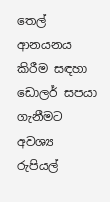තෙල් ආනයනය කිරීම සඳහා ඩොලර් සපයා ගැනීමට අවශ්‍ය රුපියල්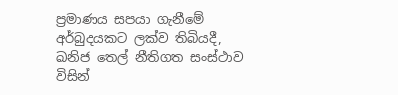ප්‍රමාණය සපයා ගැනීමේ අර්බුදයකට ලක්ව තිබියදී, ඛනිජ තෙල් නීතිගත සංස්ථාව විසින්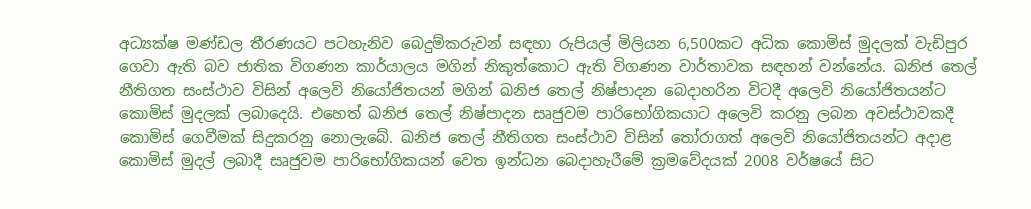අධ්‍යක්ෂ මණ්ඩල තීරණයට පටහැනිව බෙදුම්කරුවන් සඳහා රුපියල් මිලියන 6,500කට අධික කොමිස් මුදලක් වැඩිපුර ගෙවා ඇති බව ජාතික විගණන කාර්යාලය මගින් නිකුත්කොට ඇති විගණන වාර්තාවක සඳහන් වන්නේය. ඛනිජ තෙල් නීතිගත සංස්ථාව විසින් අලෙවි නියෝජිතයන් මගින් ඛනිජ තෙල් නිෂ්පාදන බෙදාහරින විටදී අලෙවි නියෝජිතයන්ට කොමිස් මුදලක් ලබාදෙයි. එහෙත් ඛනිජ තෙල් නිෂ්පාදන සෘජුවම පාරිභෝගිකයාට අලෙවි කරනු ලබන අවස්ථාවකදී කොමිස් ගෙවීමක් සිදුකරනු නොලැබේ. ඛනිජ තෙල් නීතිගත සංස්ථාව විසින් තෝරාගත් අලෙවි නියෝජිතයන්ට අදාළ කොමිස් මුදල් ලබාදී සෘජුවම පාරිභෝගිකයන් වෙත ඉන්ධන බෙදාහැරීමේ ක්‍රමවේදයක් 2008 වර්ෂයේ සිට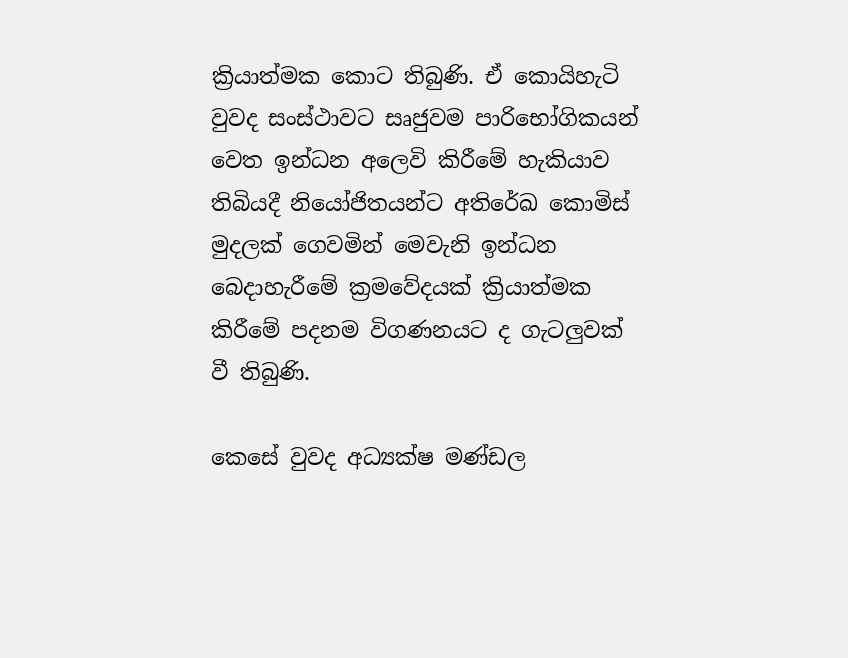ක්‍රියාත්මක කොට තිබුණි. ඒ කොයිහැටි වුවද සංස්ථාවට සෘජුවම පාරිභෝගිකයන් වෙත ඉන්ධන අලෙවි කිරීමේ හැකියාව තිබියදී නියෝජිතයන්ට අතිරේඛ කොමිස් මුදලක් ගෙවමින් මෙවැනි ඉන්ධන බෙදාහැරීමේ ක්‍රමවේදයක් ක්‍රියාත්මක කිරීමේ පදනම විගණනයට ද ගැටලුවක් වී තිබුණි.

කෙසේ වුවද අධ්‍යක්ෂ මණ්ඩල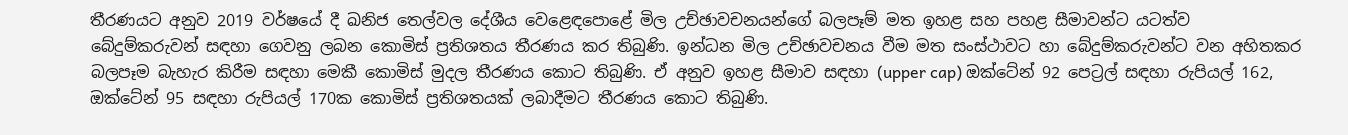තීරණයට අනුව 2019 වර්ෂයේ දී ඛනිජ තෙල්වල දේශීය වෙළෙඳපොළේ මිල උච්ඡාවචනයන්ගේ බලපෑම් මත ඉහළ සහ පහළ සීමාවන්ට යටත්ව බේදුම්කරුවන් සඳහා ගෙවනු ලබන කොමිස් ප්‍රතිශතය තීරණය කර තිබුණි. ඉන්ධන මිල උච්ඡාවචනය වීම මත සංස්ථාවට හා බේදුම්කරුවන්ට වන අහිතකර බලපෑම බැහැර කිරීම සඳහා මෙකී කොමිස් මුදල තීරණය කොට තිබුණි. ඒ අනුව ඉහළ සීමාව සඳහා (upper cap) ඔක්ටේන් 92 පෙට්‍රල් සඳහා රුපියල් 162, ඔක්ටේන් 95 සඳහා රුපියල් 170ක කොමිස් ප්‍රතිශතයක් ලබාදීමට තීරණය කොට තිබුණි.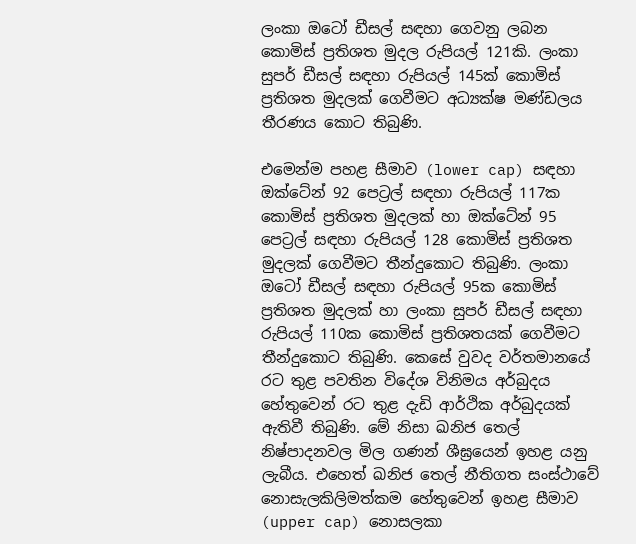ලංකා ඔටෝ ඩීසල් සඳහා ගෙවනු ලබන කොමිස් ප්‍රතිශත මුදල රුපියල් 121කි. ලංකා සුපර් ඩීසල් සඳහා රුපියල් 145ක් කොමිස් ප්‍රතිශත මුදලක් ගෙවීමට අධ්‍යක්ෂ මණ්ඩලය තීරණය කොට තිබුණි.

එමෙන්ම පහළ සීමාව (lower cap) සඳහා ඔක්ටේන් 92 පෙට්‍රල් සඳහා රුපියල් 117ක කොමිස් ප්‍රතිශත මුදලක් හා ඔක්ටේන් 95 පෙට්‍රල් සඳහා රුපියල් 128 කොමිස් ප්‍රතිශත මුදලක් ගෙවීමට තීන්දුකොට තිබුණි. ලංකා ඔටෝ ඩීසල් සඳහා රුපියල් 95ක කොමිස් ප්‍රතිශත මුදලක් හා ලංකා සුපර් ඩීසල් සඳහා රුපියල් 110ක කොමිස් ප්‍රතිශතයක් ගෙවීමට තීන්දුකොට තිබුණි. කෙසේ වුවද වර්තමානයේ රට තුළ පවතින විදේශ විනිමය අර්බුදය හේතුවෙන් රට තුළ දැඩි ආර්ථික අර්බුදයක් ඇතිවී තිබුණි. මේ නිසා ඛනිජ තෙල් නිෂ්පාදනවල මිල ගණන් ශීඝ්‍රයෙන් ඉහළ යනු ලැබීය. එහෙත් ඛනිජ තෙල් නීතිගත සංස්ථාවේ නොසැලකිලිමත්කම හේතුවෙන් ඉහළ සීමාව (upper cap) නොසලකා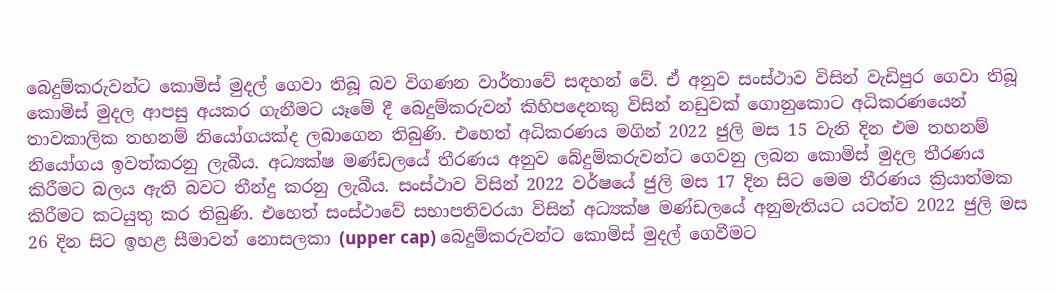බෙදුම්කරුවන්ට කොමිස් මුදල් ගෙවා තිබූ බව විගණන වාර්තාවේ සඳහන් වේ. ඒ අනුව සංස්ථාව විසින් වැඩිපුර ගෙවා තිබූ කොමිස් මුදල ආපසු අයකර ගැනීමට යෑමේ දී බෙදුම්කරුවන් කිහිපදෙනකු විසින් නඩුවක් ගොනුකොට අධිකරණයෙන් තාවකාලික තහනම් නියෝගයක්ද ලබාගෙන තිබුණි. එහෙත් අධිකරණය මගින් 2022 ජුලි මස 15 වැනි දින එම තහනම් නියෝගය ඉවත්කරනු ලැබීය. අධ්‍යක්ෂ මණ්ඩලයේ තීරණය අනුව බේදුම්කරුවන්ට ගෙවනු ලබන කොමිස් මුදල තීරණය කිරීමට බලය ඇති බවට තීන්දු කරනු ලැබීය. සංස්ථාව විසින් 2022 වර්ෂයේ ජුලි මස 17 දින සිට මෙම තීරණය ක්‍රියාත්මක කිරීමට කටයුතු කර තිබුණි. එහෙත් සංස්ථාවේ සභාපතිවරයා විසින් අධ්‍යක්ෂ මණ්ඩලයේ අනුමැතියට යටත්ව 2022 ජුලි මස 26 දින සිට ඉහළ සීමාවන් නොසලකා (upper cap) බෙදුම්කරුවන්ට කොමිස් මුදල් ගෙවීමට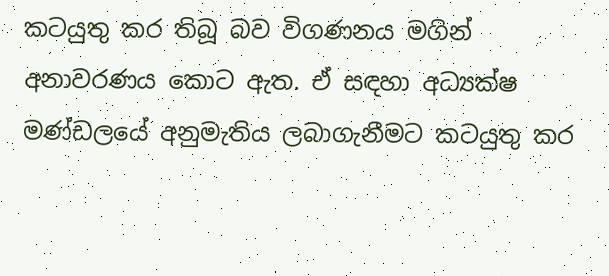කටයුතු කර තිබූ බව විගණනය මගින් අනාවරණය කොට ඇත. ඒ සඳහා අධ්‍යක්ෂ මණ්ඩලයේ අනුමැතිය ලබාගැනීමට කටයුතු කර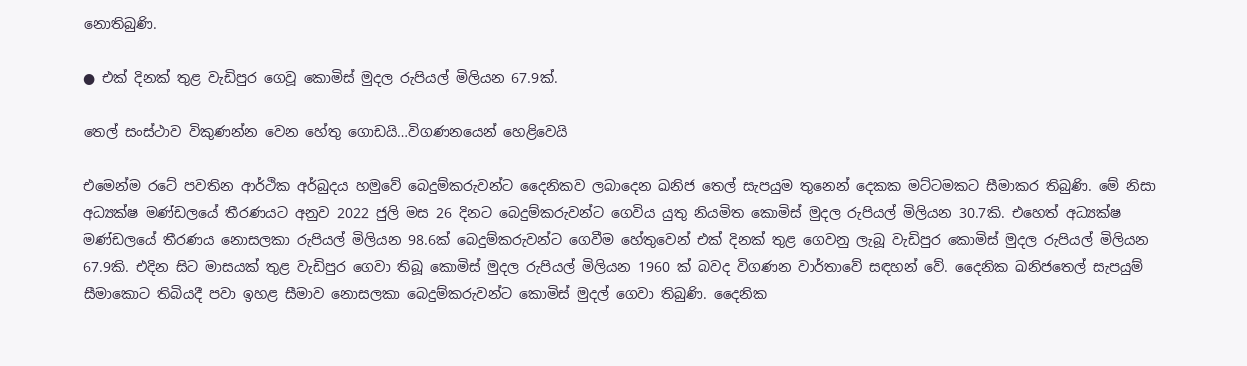නොතිබුණි.

● එක් දිනක් තුළ වැඩිපුර ගෙවූ කොමිස් මුදල රුපියල් මිලියන 67.9ක්.

තෙල් සංස්ථාව විකුණන්න වෙන හේතු ගොඩයි…විගණනයෙන් හෙළිවෙයි

එමෙන්ම රටේ පවතින ආර්ථික අර්බුදය හමුවේ බෙදුම්කරුවන්ට දෛනිකව ලබාදෙන ඛනිජ තෙල් සැපයුම තුනෙන් දෙකක මට්ටමකට සීමාකර තිබුණි. මේ නිසා අධ්‍යක්ෂ මණ්ඩලයේ තීරණයට අනුව 2022 ජුලි මස 26 දිනට බෙදුම්කරුවන්ට ගෙවිය යුතු නියමිත කොමිස් මුදල රුපියල් මිලියන 30.7කි. එහෙත් අධ්‍යක්ෂ මණ්ඩලයේ තීරණය නොසලකා රුපියල් මිලියන 98.6ක් බෙදුම්කරුවන්ට ගෙවීම හේතුවෙන් එක් දිනක් තුළ ගෙවනු ලැබූ වැඩිපුර කොමිස් මුදල රුපියල් මිලියන 67.9කි. එදින සිට මාසයක් තුළ වැඩිපුර ගෙවා තිබූ කොමිස් මුදල රුපියල් මිලියන 1960 ක් බවද විගණන වාර්තාවේ සඳහන් වේ. දෛනික ඛනිජතෙල් සැපයුම් සීමාකොට තිබියදී පවා ඉහළ සීමාව නොසලකා බෙදුම්කරුවන්ට කොමිස් මුදල් ගෙවා තිබුණි. දෛනික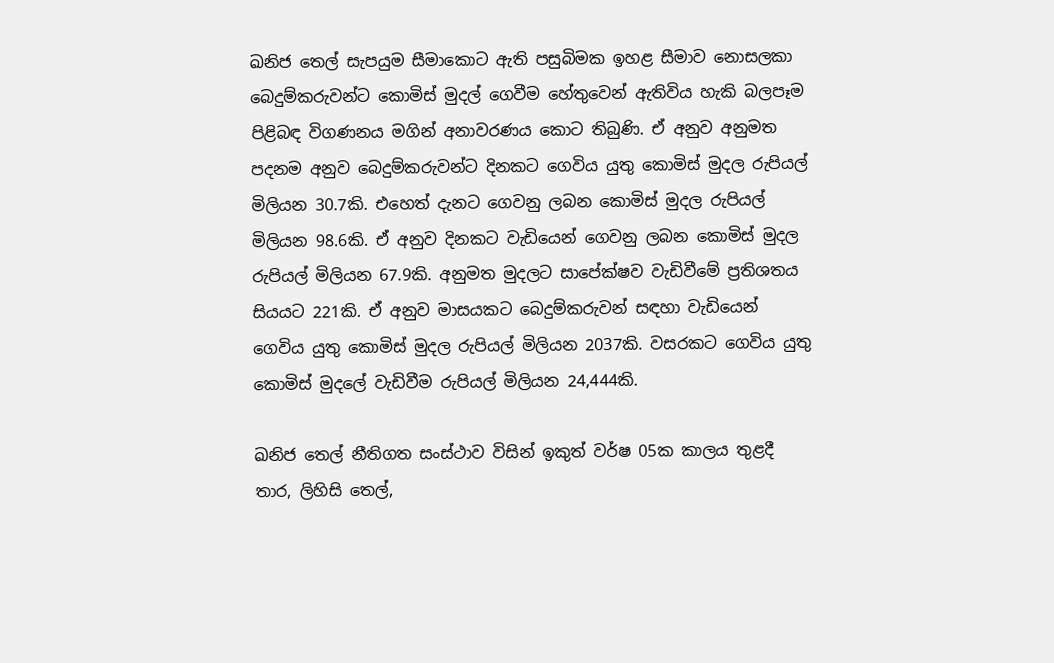ඛනිජ තෙල් සැපයුම සීමාකොට ඇති පසුබිමක ඉහළ සීමාව නොසලකා බෙදුම්කරුවන්ට කොමිස් මුදල් ගෙවීම හේතුවෙන් ඇතිවිය හැකි බලපෑම පිළිබඳ විගණනය මගින් අනාවරණය කොට තිබුණි. ඒ අනුව අනුමත පදනම අනුව බෙදුම්කරුවන්ට දිනකට ගෙවිය යුතු කොමිස් මුදල රුපියල් මිලියන 30.7කි. එහෙත් දැනට ගෙවනු ලබන කොමිස් මුදල රුපියල් මිලියන 98.6කි. ඒ අනුව දිනකට වැඩියෙන් ගෙවනු ලබන කොමිස් මුදල රුපියල් මිලියන 67.9කි. අනුමත මුදලට සාපේක්ෂව වැඩිවීමේ ප්‍රතිශතය සියයට 221කි. ඒ අනුව මාසයකට බෙදුම්කරුවන් සඳහා වැඩියෙන් ගෙවිය යුතු කොමිස් මුදල රුපියල් මිලියන 2037කි. වසරකට ගෙවිය යුතු කොමිස් මුදලේ වැඩිවීම රුපියල් මිලියන 24,444කි.

ඛනිජ තෙල් නීතිගත සංස්ථාව විසින් ඉකුත් වර්ෂ 05ක කාලය තුළදී තාර, ලිහිසි තෙල්,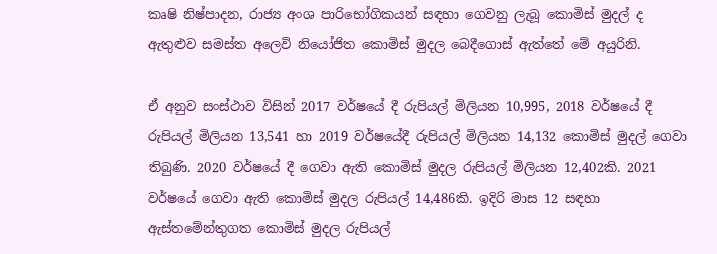කෘෂි නිෂ්පාදන, රාජ්‍ය අංශ පාරිභෝගිකයන් සඳහා ගෙවනු ලැබූ කොමිස් මුදල් ද ඇතුළුව සමස්ත අලෙවි නියෝජිත කොමිස් මුදල බෙදීගොස් ඇත්තේ මේ අයුරිනි.

ඒ අනුව සංස්ථාව විසින් 2017 වර්ෂයේ දී රුපියල් මිලියන 10,995, 2018 වර්ෂයේ දී රුපියල් මිලියන 13,541 හා 2019 වර්ෂයේදී රුපියල් මිලියන 14,132 කොමිස් මුදල් ගෙවා තිබුණි. 2020 වර්ෂයේ දී ගෙවා ඇති කොමිස් මුදල රුපියල් මිලියන 12,402කි. 2021 වර්ෂයේ ගෙවා ඇති කොමිස් මුදල රුපියල් 14,486කි. ඉදිරි මාස 12 සඳහා ඇස්තමේන්තුගත කොමිස් මුදල රුපියල්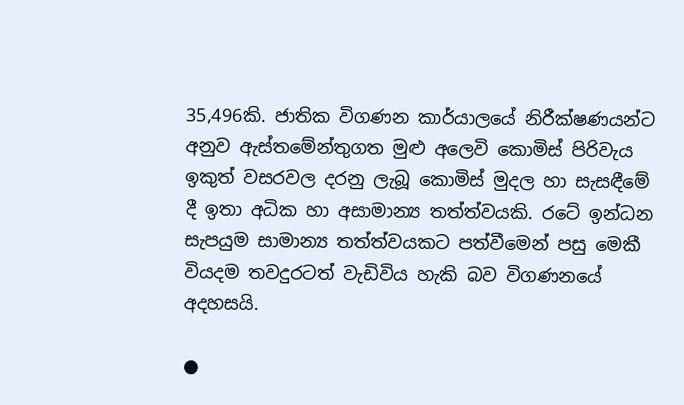35,496කි. ජාතික විගණන කාර්යාලයේ නිරීක්ෂණයන්ට අනුව ඇස්තමේන්තුගත මුළු අලෙවි කොමිස් පිරිවැය ඉකුත් වසරවල දරනු ලැබූ කොමිස් මුදල හා සැසඳීමේ දී ඉතා අධික හා අසාමාන්‍ය තත්ත්වයකි. රටේ ඉන්ධන සැපයුම සාමාන්‍ය තත්ත්වයකට පත්වීමෙන් පසු මෙකී වියදම තවදුරටත් වැඩිවිය හැකි බව විගණනයේ අදහසයි.

●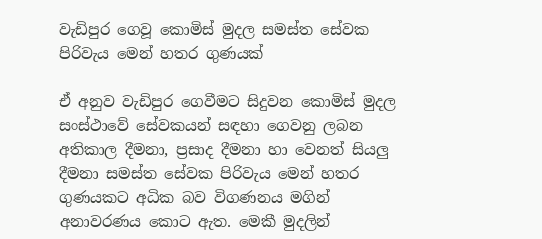වැඩිපුර ගෙවූ කොමිස් මුදල සමස්ත සේවක පිරිවැය මෙන් හතර ගුණයක්

ඒ අනුව වැඩිපුර ගෙවීමට සිදුවන කොමිස් මුදල සංස්ථාවේ සේවකයන් සඳහා ගෙවනු ලබන අතිකාල දීමනා, ප්‍රසාද දීමනා හා වෙනත් සියලු දීමනා සමස්ත සේවක පිරිවැය මෙන් හතර ගුණයකට අධික බව විගණනය මගින් අනාවරණය කොට ඇත. මෙකී මුදලින්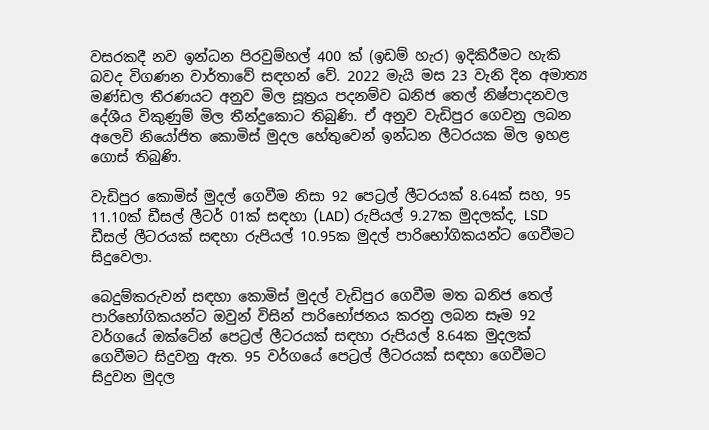වසරකදී නව ඉන්ධන පිරවුම්හල් 400 ක් (ඉඩම් හැර) ඉදිකිරීමට හැකි බවද විගණන වාර්තාවේ සඳහන් වේ. 2022 මැයි මස 23 වැනි දින අමාත්‍ය මණ්ඩල තීරණයට අනුව මිල සූත්‍රය පදනම්ව ඛනිජ තෙල් නිෂ්පාදනවල දේශීය විකුණුම් මිල තීන්දුකොට තිබුණි. ඒ අනුව වැඩිපුර ගෙවනු ලබන අලෙවි නියෝජිත කොමිස් මුදල හේතුවෙන් ඉන්ධන ලීටරයක මිල ඉහළ ගොස් තිබුණි.

වැඩිපුර කොමිස් මුදල් ගෙවීම නිසා 92 පෙට්‍රල් ලීටරයක් 8.64ක් සහ, 95 11.10ක් ඩීසල් ලීටර් 01ක් සඳහා (LAD) රුපියල් 9.27ක මුදලක්ද, LSD ඩීසල් ලීටරයක් සඳහා රුපියල් 10.95ක මුදල් පාරිභෝගිකයන්ට ගෙවීමට සිදුවෙලා.

බෙදුම්කරුවන් සඳහා කොමිස් මුදල් වැඩිපුර ගෙවීම මත ඛනිජ තෙල් පාරිභෝගිකයන්ට ඔවුන් විසින් පාරිභෝජනය කරනු ලබන සෑම 92 වර්ගයේ ඔක්ටේන් පෙට්‍රල් ලීටරයක් සඳහා රුපියල් 8.64ක මුදලක් ගෙවීමට සිදුවනු ඇත. 95 වර්ගයේ පෙට්‍රල් ලීටරයක් සඳහා ගෙවීමට සිදුවන මුදල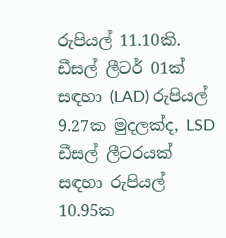රුපියල් 11.10කි. ඩීසල් ලීටර් 01ක් සඳහා (LAD) රුපියල් 9.27ක මුදලක්ද, LSD ඩීසල් ලීටරයක් සඳහා රුපියල් 10.95ක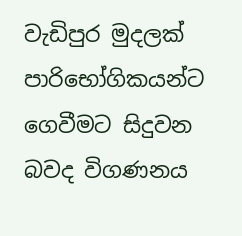වැඩිපුර මුදලක් පාරිභෝගිකයන්ට ගෙවීමට සිදුවන බවද විගණනය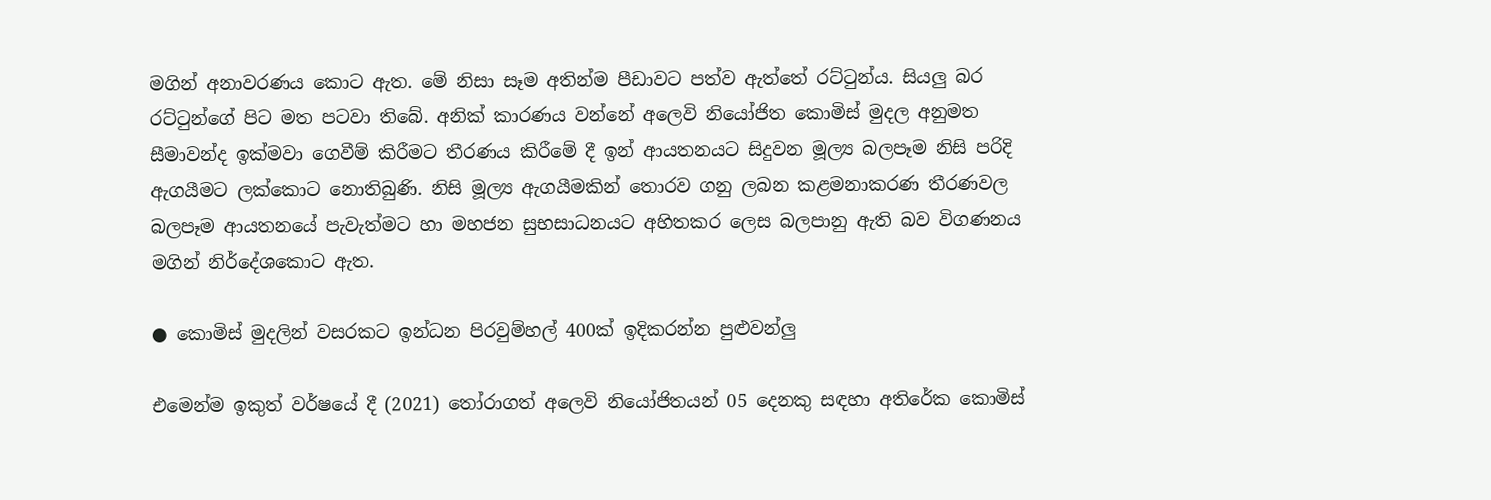මගින් අනාවරණය කොට ඇත. මේ නිසා සෑම අතින්ම පීඩාවට පත්ව ඇත්තේ රට්ටුන්ය. සියලු බර රට්ටුන්ගේ පිට මත පටවා තිබේ. අනික් කාරණය වන්නේ අලෙවි නියෝජිත කොමිස් මුදල අනුමත සීමාවන්ද ඉක්මවා ගෙවීම් කිරීමට තීරණය කිරීමේ දී ඉන් ආයතනයට සිදුවන මූල්‍ය බලපෑම නිසි පරිදි ඇගයීමට ලක්කොට නොතිබුණි. නිසි මූල්‍ය ඇගයීමකින් තොරව ගනු ලබන කළමනාකරණ තීරණවල බලපෑම ආයතනයේ පැවැත්මට හා මහජන සුභසාධනයට අහිතකර ලෙස බලපානු ඇති බව විගණනය මගින් නිර්දේශකොට ඇත.

● කොමිස් මුදලින් වසරකට ඉන්ධන පිරවුම්හල් 400ක් ඉදිකරන්න පුළුවන්ලු

එමෙන්ම ඉකුත් වර්ෂයේ දී (2021) තෝරාගත් අලෙවි නියෝජිතයන් 05 දෙනකු සඳහා අතිරේක කොමිස්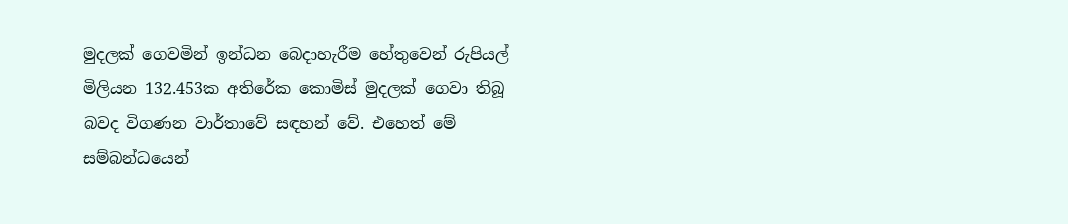මුදලක් ගෙවමින් ඉන්ධන බෙදාහැරීම හේතුවෙන් රුපියල් මිලියන 132.453ක අතිරේක කොමිස් මුදලක් ගෙවා තිබූ බවද විගණන වාර්තාවේ සඳහන් වේ. එහෙත් මේ සම්බන්ධයෙන්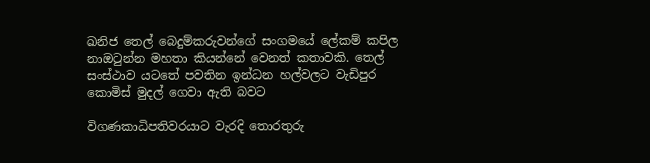ඛනිජ තෙල් බෙදුම්කරුවන්ගේ සංගමයේ ලේකම් කපිල නාඔටුන්න මහතා කියන්නේ වෙනත් කතාවකි. තෙල් සංස්ථාව යටතේ පවතින ඉන්ධන හල්වලට වැඩිපුර කොමිස් මුදල් ගෙවා ඇති බවට

විගණකාධිපතිවරයාට වැරදි තොරතුරු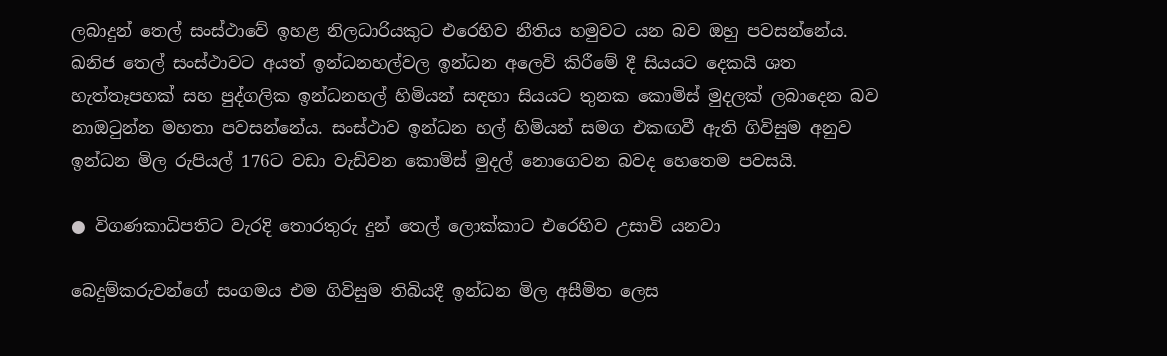ලබාදුන් තෙල් සංස්ථාවේ ඉහළ නිලධාරියකුට එරෙහිව නීතිය හමුවට යන බව ඔහු පවසන්නේය. ඛනිජ තෙල් සංස්ථාවට අයත් ඉන්ධනහල්වල ඉන්ධන අලෙවි කිරීමේ දී සියයට දෙකයි ශත හැත්තෑපහක් සහ පුද්ගලික ඉන්ධනහල් හිමියන් සඳහා සියයට තුනක කොමිස් මුදලක් ලබාදෙන බව නාඔටුන්න මහතා පවසන්නේය. සංස්ථාව ඉන්ධන හල් හිමියන් සමග එකඟවී ඇති ගිවිසුම අනුව ඉන්ධන මිල රුපියල් 176ට වඩා වැඩිවන කොමිස් මුදල් නොගෙවන බවද හෙතෙම පවසයි.

● විගණකාධිපතිට වැරදි තොරතුරු දුන් තෙල් ලොක්කාට එරෙහිව උසාවි යනවා

බෙදුම්කරුවන්ගේ සංගමය එම ගිවිසුම තිබියදී ඉන්ධන මිල අසීමිත ලෙස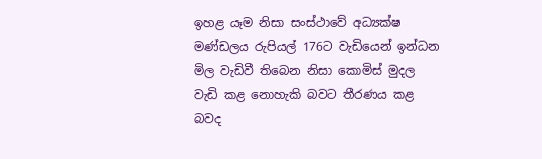ඉහළ යෑම නිසා සංස්ථාවේ අධ්‍යක්ෂ මණ්ඩලය රුපියල් 176ට වැඩියෙන් ඉන්ධන මිල වැඩිවී තිබෙන නිසා කොමිස් මුදල වැඩි කළ නොහැකි බවට තීරණය කළ බවද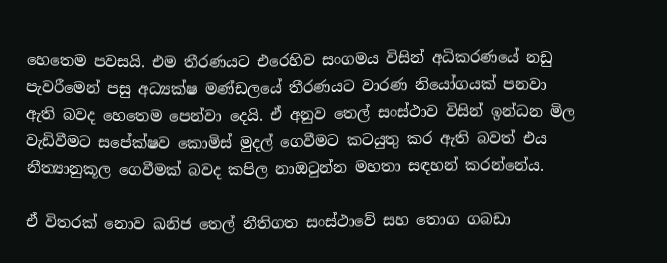හෙතෙම පවසයි. එම තීරණයට එරෙහිව සංගමය විසින් අධිකරණයේ නඩු පැවරීමෙන් පසු අධ්‍යක්ෂ මණ්ඩලයේ තීරණයට වාරණ නියෝගයක් පනවා ඇති බවද හෙතෙම පෙන්වා දෙයි. ඒ අනුව තෙල් සංස්ථාව විසින් ඉන්ධන මිල වැඩිවීමට සපේක්ෂව කොමිස් මුදල් ගෙවීමට කටයුතු කර ඇති බවත් එය නීත්‍යානුකූල ගෙවීමක් බවද කපිල නාඔටුන්න මහතා සඳහන් කරන්නේය.

ඒ විතරක් නොව ඛනිජ තෙල් නීතිගත සංස්ථාවේ සහ තොග ගබඩා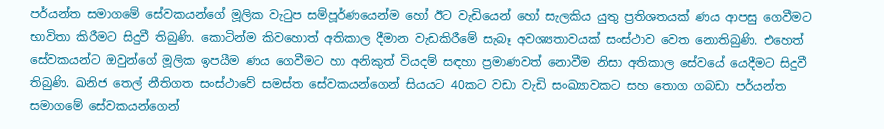පර්යන්ත සමාගමේ සේවකයන්ගේ මූලික වැටුප සම්පූර්ණයෙන්ම හෝ ඊට වැඩියෙන් හෝ සැලකිය යුතු ප්‍රතිශතයක් ණය ආපසු ගෙවීමට භාවිතා කිරීමට සිදුවී තිබුණි. කොටින්ම කිවහොත් අතිකාල දීමාන වැඩකිරීමේ සැබෑ අවශ්‍යතාවයක් සංස්ථාව වෙත නොතිබුණි. එහෙත් සේවකයන්ට ඔවුන්ගේ මූලික ඉපයීම ණය ගෙවීමට හා අනිකුත් වියදම් සඳහා ප්‍රමාණවත් නොවීම නිසා අතිකාල සේවයේ යෙදීමට සිදුවී තිබුණි. ඛනිජ තෙල් නීතිගත සංස්ථාවේ සමස්ත සේවකයන්ගෙන් සියයට 40කට වඩා වැඩි සංඛ්‍යාවකට සහ තොග ගබඩා පර්යන්ත සමාගමේ සේවකයන්ගෙන්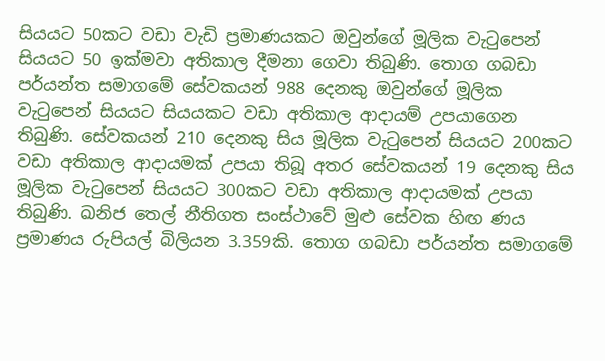සියයට 50කට වඩා වැඩි ප්‍රමාණයකට ඔවුන්ගේ මූලික වැටුපෙන් සියයට 50 ඉක්මවා අතිකාල දීමනා ගෙවා තිබුණි. තොග ගබඩා පර්යන්ත සමාගමේ සේවකයන් 988 දෙනකු ඔවුන්ගේ මූලික වැටුපෙන් සියයට සියයකට වඩා අතිකාල ආදායම් උපයාගෙන තිබුණි. සේවකයන් 210 දෙනකු සිය මූලික වැටුපෙන් සියයට 200කට වඩා අතිකාල ආදායමක් උපයා තිබූ අතර සේවකයන් 19 දෙනකු සිය මූලික වැටුපෙන් සියයට 300කට වඩා අතිකාල ආදායමක් උපයා තිබුණි. ඛනිජ තෙල් නීතිගත සංස්ථාවේ මුළු සේවක හිඟ ණය ප්‍රමාණය රුපියල් බිලියන 3.359කි. තොග ගබඩා පර්යන්ත සමාගමේ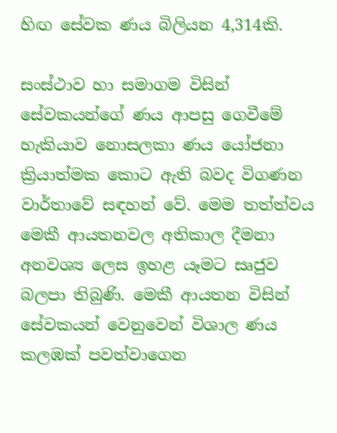හිඟ සේවක ණය බිලියන 4,314කි.

සංස්ථාව හා සමාගම විසින් සේවකයන්ගේ ණය ආපසු ගෙවීමේ හැකියාව නොසලකා ණය යෝජනා ක්‍රියාත්මක කොට ඇති බවද විගණන වාර්තාවේ සඳහන් වේ. මෙම තත්ත්වය මෙකී ආයතනවල අතිකාල දීමනා අනවශ්‍ය ලෙස ඉහළ යෑමට සෘජුව බලපා තිබුණි. මෙකී ආයතන විසින් සේවකයන් වෙනුවෙන් විශාල ණය කලඹක් පවත්වාගෙන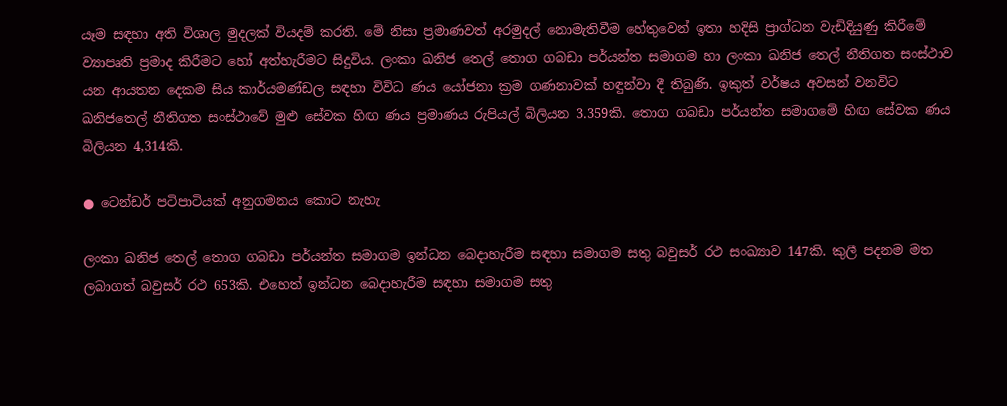යෑම සඳහා අති විශාල මුදලක් වියදම් කරති. මේ නිසා ප්‍රමාණවත් අරමුදල් නොමැතිවීම හේතුවෙන් ඉතා හදිසි ප්‍රාග්ධන වැඩිදියුණු කිරීමේ ව්‍යාපෘති ප්‍රමාද කිරීමට හෝ අත්හැරීමට සිදුවිය. ලංකා ඛනිජ තෙල් තොග ගබඩා පර්යන්ත සමාගම හා ලංකා ඛනිජ තෙල් නීතිගත සංස්ථාව යන ආයතන දෙකම සිය කාර්යමණ්ඩල සඳහා විවිධ ණය යෝජනා ක්‍රම ගණනාවක් හඳුන්වා දී තිබුණි. ඉකුත් වර්ෂය අවසන් වනවිට ඛනිජතෙල් නීතිගත සංස්ථාවේ මුළු සේවක හිඟ ණය ප්‍රමාණය රුපියල් බිලියන 3.359කි. තොග ගබඩා පර්යන්ත සමාගමේ හිඟ සේවක ණය බිලියන 4,314කි.

● ටෙන්ඩර් පටිපාටියක් අනුගමනය කොට නැහැ

ලංකා ඛනිජ තෙල් තොග ගබඩා පර්යන්ත සමාගම ඉන්ධන බෙදාහැරීම සඳහා සමාගම සතු බවුසර් රථ සංඛ්‍යාව 147කි. කුලී පදනම මත ලබාගත් බවුසර් රථ 653කි. එහෙත් ඉන්ධන බෙදාහැරීම සඳහා සමාගම සතු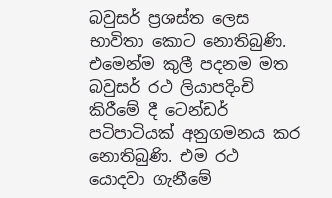බවුසර් ප්‍රශස්ත ලෙස භාවිතා කොට නොතිබුණි. එමෙන්ම කුලී පදනම මත බවුසර් රථ ලියාපදිංචි කිරීමේ දී ටෙන්ඩර් පටිපාටියක් අනුගමනය කර නොතිබුණි. එම රථ යොදවා ගැනීමේ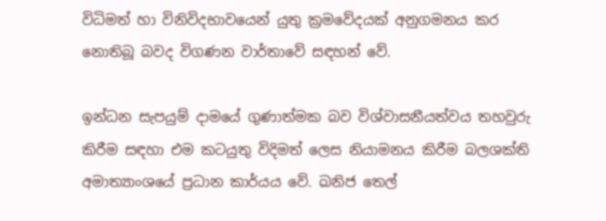විධිමත් හා විනිවිදභාවයෙන් යුතු ක්‍රමවේදයක් අනුගමනය කර නොතිබූ බවද විගණන වාර්තාවේ සඳහන් වේ.

ඉන්ධන සැපයුම් දාමයේ ගුණාත්මක බව විශ්වාසනීයත්වය තහවුරු කිරීම සඳහා එම කටයුතු විදිමත් ලෙස නියාමනය කිරීම බලශක්ති අමාත්‍යාංශයේ ප්‍රධාන කාර්යය වේ. ඛනිජ තෙල්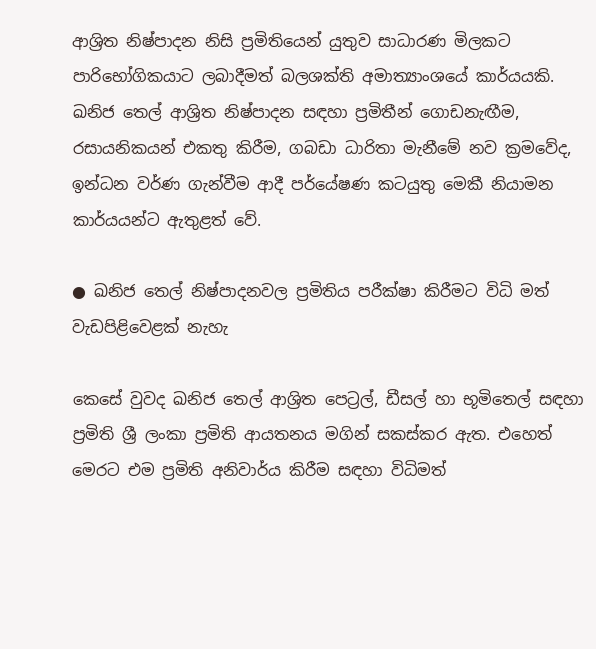ආශ්‍රිත නිෂ්පාදන නිසි ප්‍රමිතියෙන් යුතුව සාධාරණ මිලකට පාරිභෝගිකයාට ලබාදීමත් බලශක්ති අමාත්‍යාංශයේ කාර්යයකි. ඛනිජ තෙල් ආශ්‍රිත නිෂ්පාදන සඳහා ප්‍රමිතීන් ගොඩනැඟීම, රසායනිකයන් එකතු කිරීම, ගබඩා ධාරිතා මැනීමේ නව ක්‍රමවේද, ඉන්ධන වර්ණ ගැන්වීම ආදී පර්යේෂණ කටයුතු මෙකී නියාමන කාර්යයන්ට ඇතුළත් වේ.

● ඛනිජ තෙල් නිෂ්පාදනවල ප්‍රමිතිය පරීක්ෂා කිරීමට විධි මත් වැඩපිළිවෙළක් නැහැ

කෙසේ වුවද ඛනිජ තෙල් ආශ්‍රිත පෙට්‍රල්, ඩීසල් හා භූමිතෙල් සඳහා ප්‍රමිති ශ්‍රී ලංකා ප්‍රමිති ආයතනය මගින් සකස්කර ඇත. එහෙත් මෙරට එම ප්‍රමිති අනිවාර්ය කිරීම සඳහා විධිමත්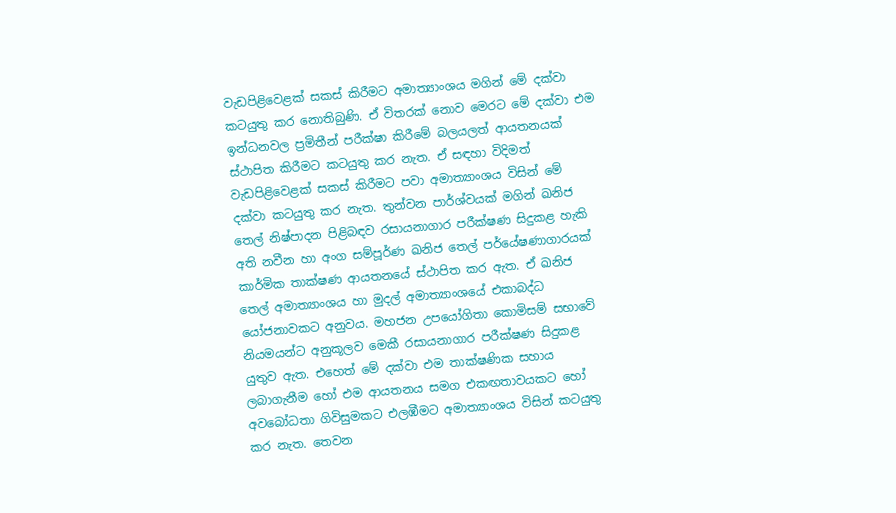වැඩපිළිවෙළක් සකස් කිරීමට අමාත්‍යාංශය මගින් මේ දක්වා කටයුතු කර නොතිබුණි. ඒ විතරක් නොව මෙරට මේ දක්වා එම ඉන්ධනවල ප්‍රමිතීන් පරීක්ෂා කිරීමේ බලයලත් ආයතනයක් ස්ථාපිත කිරීමට කටයුතු කර නැත. ඒ සඳහා විදිමත් වැඩපිළිවෙළක් සකස් කිරීමට පවා අමාත්‍යාංශය විසින් මේ දක්වා කටයුතු කර නැත. තුන්වන පාර්ශ්වයක් මගින් ඛනිජ තෙල් නිෂ්පාදන පිළිබඳව රසායනාගාර පරීක්ෂණ සිදුකළ හැකි අති නවීන හා අංග සම්පූර්ණ ඛනිජ තෙල් පර්යේෂණාගාරයක් කාර්මික තාක්ෂණ ආයතනයේ ස්ථාපිත කර ඇත. ඒ ඛනිජ තෙල් අමාත්‍යාංශය හා මුදල් අමාත්‍යාංශයේ එකාබද්ධ යෝජනාවකට අනුවය. මහජන උපයෝගිතා කොමිසම් සභාවේ නියමයන්ට අනුකූලව මෙකී රසායනාගාර පරීක්ෂණ සිදුකළ යුතුව ඇත. එහෙත් මේ දක්වා එම තාක්ෂණික සහාය ලබාගැනීම හෝ එම ආයතනය සමග එකඟතාවයකට හෝ අවබෝධතා ගිවිසුමකට එලඹීමට අමාත්‍යාංශය විසින් කටයුතු කර නැත. තෙවන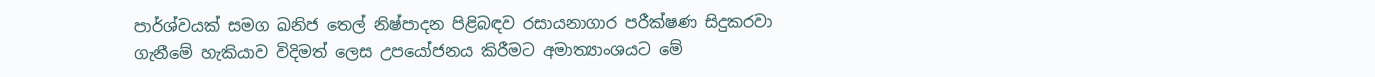පාර්ශ්වයක් සමග ඛනිජ තෙල් නිෂ්පාදන පිළිබඳව රසායනාගාර පරීක්ෂණ සිදුකරවා ගැනීමේ හැකියාව විදිමත් ලෙස උපයෝජනය කිරීමට අමාත්‍යාංශයට මේ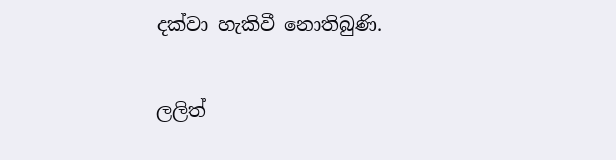දක්වා හැකිවී නොතිබුණි.

ලලිත්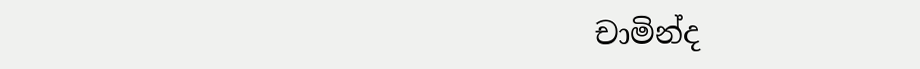චාමින්ද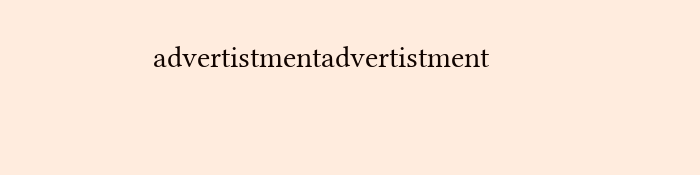advertistmentadvertistment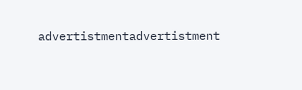advertistmentadvertistment